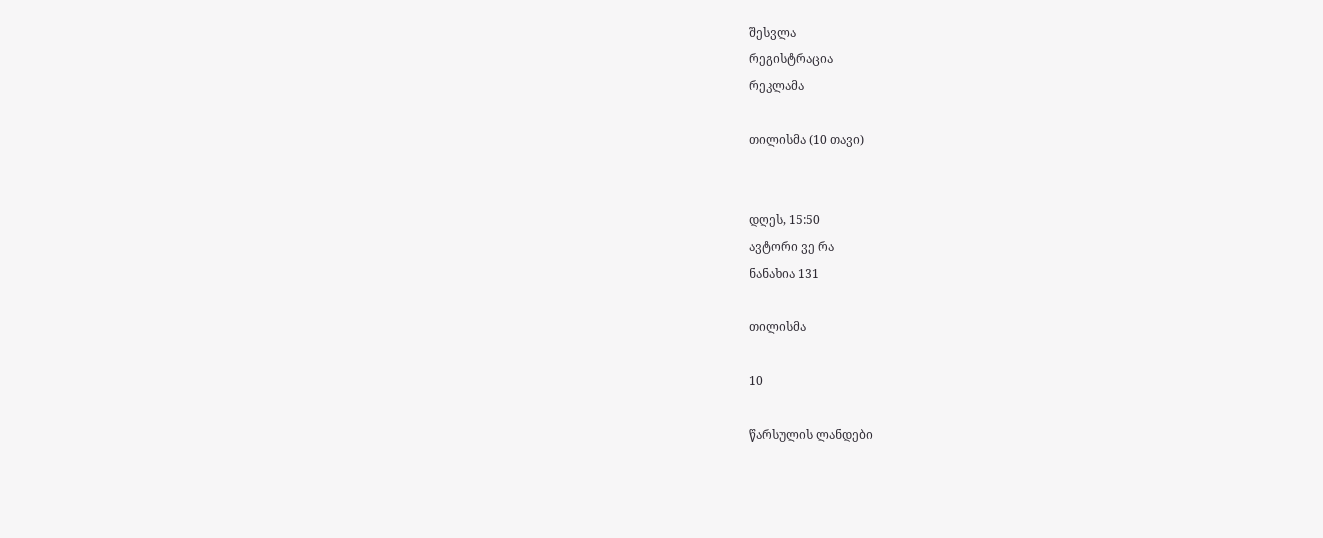შესვლა
რეგისტრაცია
რეკლამა

თილისმა (10 თავი)


დღეს, 15:50
ავტორი ვე რა
ნანახია 131

თილისმა

10

წარსულის ლანდები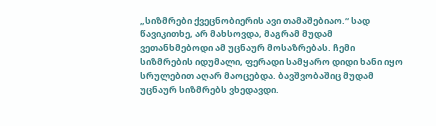„სიზმრები ქვეცნობიერის ავი თამაშებიაო.“ სად წავიკითხე, არ მახსოვდა, მაგრამ მუდამ ვეთანხმებოდი ამ უცნაურ მოსაზრებას. ჩემი სიზმრების იდუმალი, ფერადი სამყარო დიდი ხანი იყო სრულებით აღარ მაოცებდა. ბავშვობაშიც მუდამ უცნაურ სიზმრებს ვხედავდი.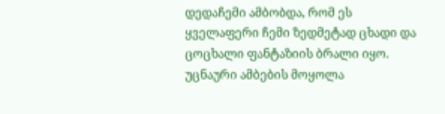დედაჩემი ამბობდა, რომ ეს ყველაფერი ჩემი ზედმეტად ცხადი და ცოცხალი ფანტაზიის ბრალი იყო. უცნაური ამბების მოყოლა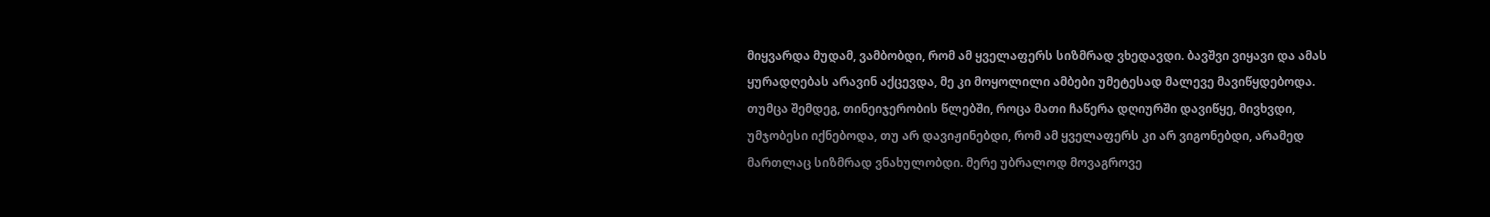მიყვარდა მუდამ, ვამბობდი, რომ ამ ყველაფერს სიზმრად ვხედავდი. ბავშვი ვიყავი და ამას ყურადღებას არავინ აქცევდა, მე კი მოყოლილი ამბები უმეტესად მალევე მავიწყდებოდა. თუმცა შემდეგ, თინეიჯერობის წლებში, როცა მათი ჩაწერა დღიურში დავიწყე, მივხვდი, უმჯობესი იქნებოდა, თუ არ დავიჟინებდი, რომ ამ ყველაფერს კი არ ვიგონებდი, არამედ მართლაც სიზმრად ვნახულობდი. მერე უბრალოდ მოვაგროვე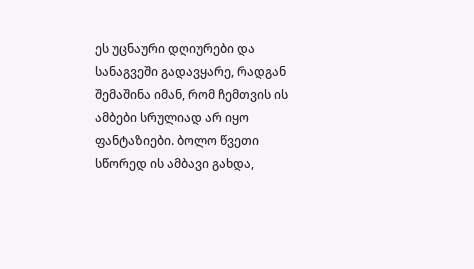ეს უცნაური დღიურები და სანაგვეში გადავყარე, რადგან შემაშინა იმან, რომ ჩემთვის ის ამბები სრულიად არ იყო ფანტაზიები. ბოლო წვეთი სწორედ ის ამბავი გახდა,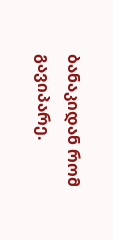ბანაკიდან რომ გავიპარე.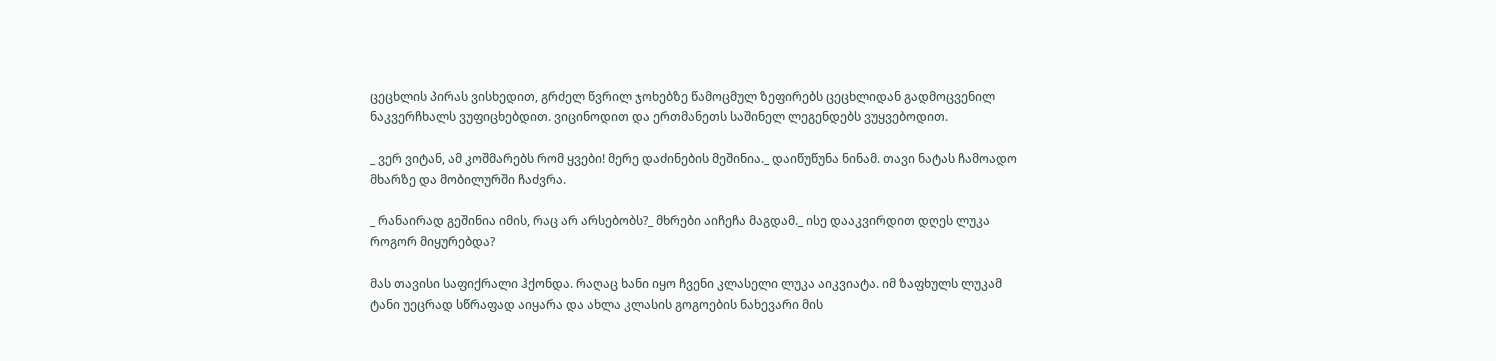ცეცხლის პირას ვისხედით, გრძელ წვრილ ჯოხებზე წამოცმულ ზეფირებს ცეცხლიდან გადმოცვენილ ნაკვერჩხალს ვუფიცხებდით. ვიცინოდით და ერთმანეთს საშინელ ლეგენდებს ვუყვებოდით.

_ ვერ ვიტან, ამ კოშმარებს რომ ყვები! მერე დაძინების მეშინია._ დაიწუწუნა ნინამ. თავი ნატას ჩამოადო მხარზე და მობილურში ჩაძვრა.

_ რანაირად გეშინია იმის, რაც არ არსებობს?_ მხრები აიჩეჩა მაგდამ._ ისე დააკვირდით დღეს ლუკა როგორ მიყურებდა?

მას თავისი საფიქრალი ჰქონდა. რაღაც ხანი იყო ჩვენი კლასელი ლუკა აიკვიატა. იმ ზაფხულს ლუკამ ტანი უეცრად სწრაფად აიყარა და ახლა კლასის გოგოების ნახევარი მის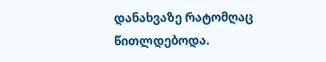დანახვაზე რატომღაც წითლდებოდა.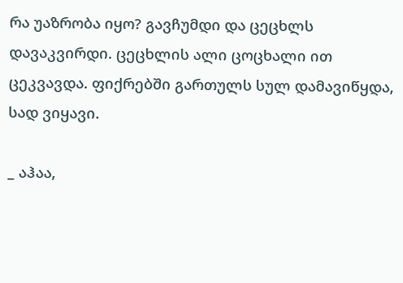რა უაზრობა იყო? გავჩუმდი და ცეცხლს დავაკვირდი. ცეცხლის ალი ცოცხალი ით ცეკვავდა. ფიქრებში გართულს სულ დამავიწყდა, სად ვიყავი.

_ აჰაა,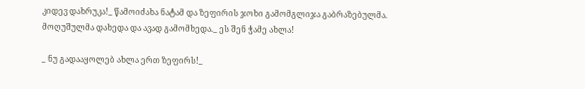კიდევ დახრუკა!_ წამოიძახა ნატამ და ზეფირის ჯოხი გამომგლიჯა გაბრაზებულმა. მოღუშულმა დახედა და ავად გამომხედა._ ეს შენ ჭამე ახლა!

_ ნუ გადააყოლებ ახლა ერთ ზეფირს!_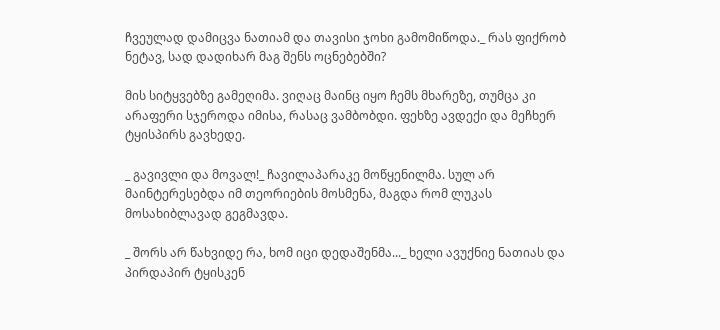ჩვეულად დამიცვა ნათიამ და თავისი ჯოხი გამომიწოდა._ რას ფიქრობ ნეტავ, სად დადიხარ მაგ შენს ოცნებებში?

მის სიტყვებზე გამეღიმა. ვიღაც მაინც იყო ჩემს მხარეზე, თუმცა კი არაფერი სჯეროდა იმისა, რასაც ვამბობდი. ფეხზე ავდექი და მეჩხერ ტყისპირს გავხედე.

_ გავივლი და მოვალ!_ ჩავილაპარაკე მოწყენილმა. სულ არ მაინტერესებდა იმ თეორიების მოსმენა, მაგდა რომ ლუკას მოსახიბლავად გეგმავდა.

_ შორს არ წახვიდე რა, ხომ იცი დედაშენმა..._ ხელი ავუქნიე ნათიას და პირდაპირ ტყისკენ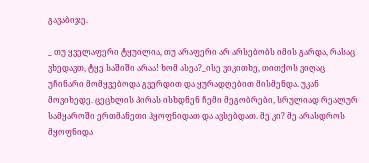გავაბიჯე.

_ თუ ყველაფერი ტყუილია, თუ არაფერი არ არსებობს იმის გარდა, რასაც ვხედავთ, ტყე საშიში არაა! ხომ ასეა?_ისე ვიკითხე, თითქოს ვიღაც უჩინარი მომყვებოდა გვერდით და ყურადღებით მისმენდა. უკან მოვიხედე. ცეცხლის პირას ისხდნენ ჩემი მეგობრები, სრულიად რეალურ სამყაროში ერთმანეთი ჰყოფნიდათ და ავსებდათ. მე კი? მე არასდროს მყოფნიდა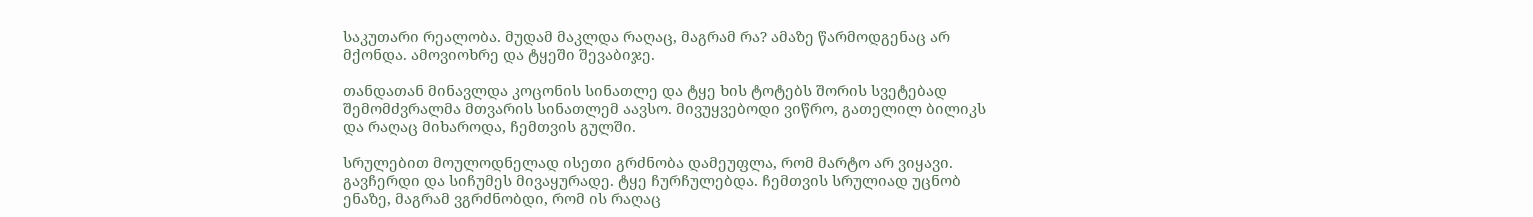საკუთარი რეალობა. მუდამ მაკლდა რაღაც, მაგრამ რა? ამაზე წარმოდგენაც არ მქონდა. ამოვიოხრე და ტყეში შევაბიჯე.

თანდათან მინავლდა კოცონის სინათლე და ტყე ხის ტოტებს შორის სვეტებად შემომძვრალმა მთვარის სინათლემ აავსო. მივუყვებოდი ვიწრო, გათელილ ბილიკს და რაღაც მიხაროდა, ჩემთვის გულში.

სრულებით მოულოდნელად ისეთი გრძნობა დამეუფლა, რომ მარტო არ ვიყავი. გავჩერდი და სიჩუმეს მივაყურადე. ტყე ჩურჩულებდა. ჩემთვის სრულიად უცნობ ენაზე, მაგრამ ვგრძნობდი, რომ ის რაღაც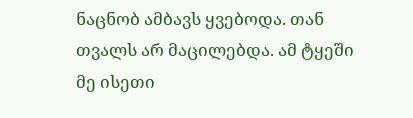ნაცნობ ამბავს ყვებოდა. თან თვალს არ მაცილებდა. ამ ტყეში მე ისეთი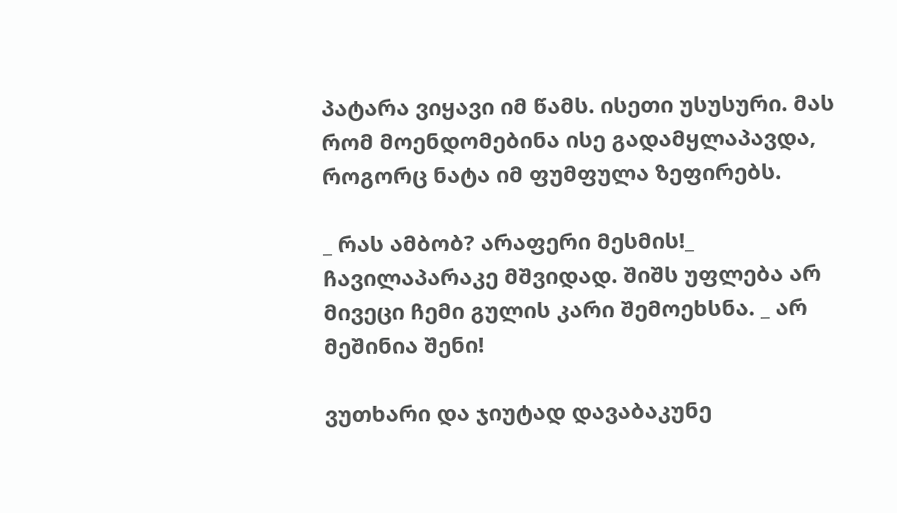პატარა ვიყავი იმ წამს. ისეთი უსუსური. მას რომ მოენდომებინა ისე გადამყლაპავდა, როგორც ნატა იმ ფუმფულა ზეფირებს.

_ რას ამბობ? არაფერი მესმის!_ ჩავილაპარაკე მშვიდად. შიშს უფლება არ მივეცი ჩემი გულის კარი შემოეხსნა. _ არ მეშინია შენი!

ვუთხარი და ჯიუტად დავაბაკუნე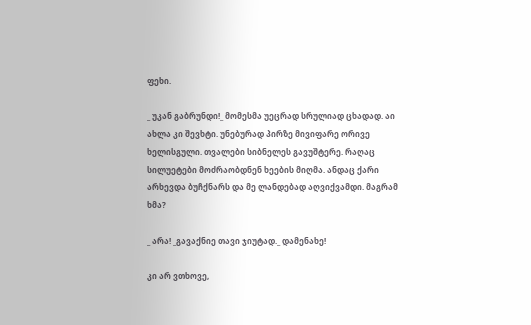ფეხი.

_ უკან გაბრუნდი!_ მომესმა უეცრად სრულიად ცხადად. აი ახლა კი შევხტი. უნებურად პირზე მივიფარე ორივე ხელისგული. თვალები სიბნელეს გავუშტერე. რაღაც სილუეტები მოძრაობდნენ ხეების მიღმა. ანდაც ქარი არხევდა ბუჩქნარს და მე ლანდებად აღვიქვამდი. მაგრამ ხმა?

_ არა! _გავაქნიე თავი ჯიუტად._ დამენახე!

კი არ ვთხოვე,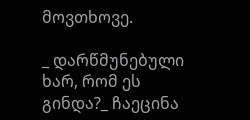მოვთხოვე.

_ დარწმუნებული ხარ, რომ ეს გინდა?_ ჩაეცინა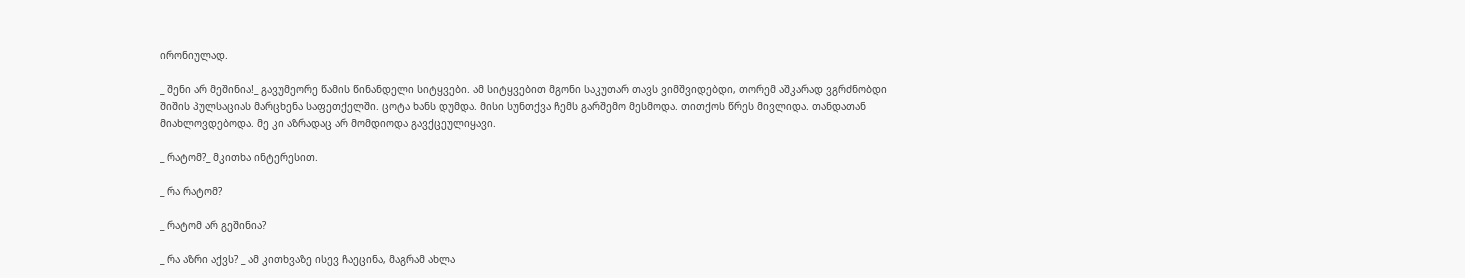ირონიულად.

_ შენი არ მეშინია!_ გავუმეორე წამის წინანდელი სიტყვები. ამ სიტყვებით მგონი საკუთარ თავს ვიმშვიდებდი, თორემ აშკარად ვგრძნობდი შიშის პულსაციას მარცხენა საფეთქელში. ცოტა ხანს დუმდა. მისი სუნთქვა ჩემს გარშემო მესმოდა. თითქოს წრეს მივლიდა. თანდათან მიახლოვდებოდა. მე კი აზრადაც არ მომდიოდა გავქცეულიყავი.

_ რატომ?_ მკითხა ინტერესით.

_ რა რატომ?

_ რატომ არ გეშინია?

_ რა აზრი აქვს? _ ამ კითხვაზე ისევ ჩაეცინა, მაგრამ ახლა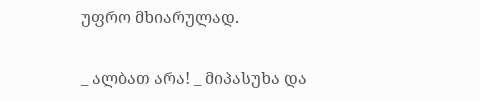უფრო მხიარულად.

_ ალბათ არა! _ მიპასუხა და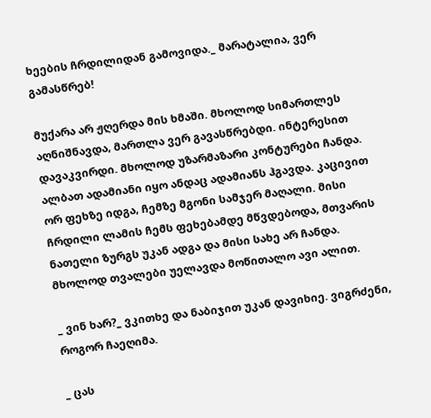ხეების ჩრდილიდან გამოვიდა._ მარატალია, ვერ გამასწრებ!

მუქარა არ ჟღერდა მის ხმაში. მხოლოდ სიმართლეს აღნიშნავდა, მართლა ვერ გავასწრებდი. ინტერესით დავაკვირდი. მხოლოდ უზარმაზარი კონტურები ჩანდა. ალბათ ადამიანი იყო ანდაც ადამიანს ჰგავდა. კაცივით ორ ფეხზე იდგა, ჩემზე მგონი სამჯერ მაღალი. მისი ჩრდილი ლამის ჩემს ფეხებამდე მწვდებოდა, მთვარის ნათელი ზურგს უკან ადგა და მისი სახე არ ჩანდა. მხოლოდ თვალები უელავდა მოწითალო ავი ალით.

_ ვინ ხარ?_ ვკითხე და ნაბიჯით უკან დავიხიე. ვიგრძენი, როგორ ჩაეღიმა.

_ ცას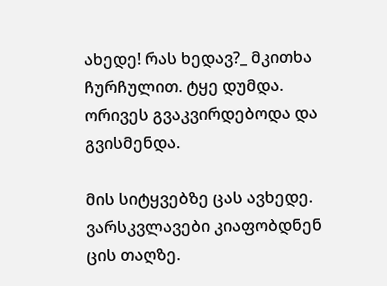ახედე! რას ხედავ?_ მკითხა ჩურჩულით. ტყე დუმდა. ორივეს გვაკვირდებოდა და გვისმენდა.

მის სიტყვებზე ცას ავხედე. ვარსკვლავები კიაფობდნენ ცის თაღზე.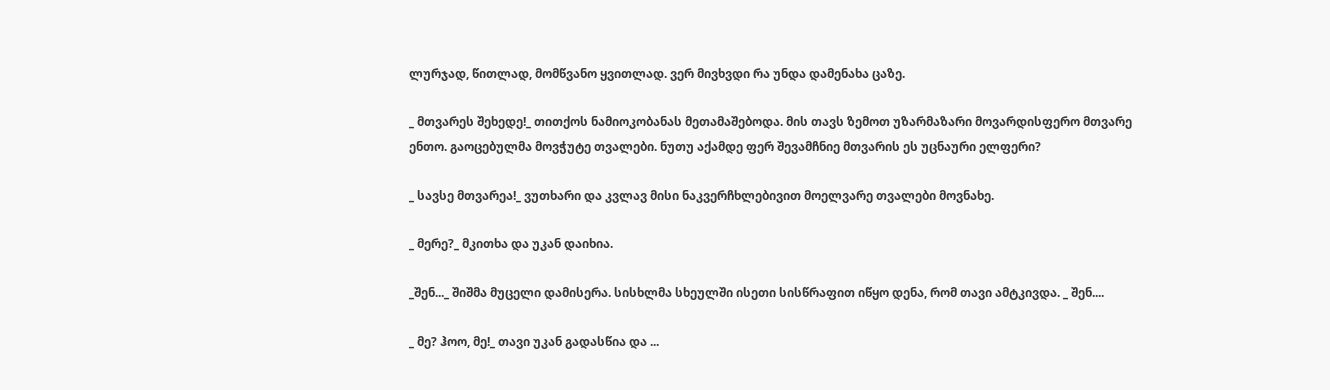ლურჯად, წითლად, მომწვანო ყვითლად. ვერ მივხვდი რა უნდა დამენახა ცაზე.

_ მთვარეს შეხედე!_ თითქოს ნამიოკობანას მეთამაშებოდა. მის თავს ზემოთ უზარმაზარი მოვარდისფერო მთვარე ენთო. გაოცებულმა მოვჭუტე თვალები. ნუთუ აქამდე ფერ შევამჩნიე მთვარის ეს უცნაური ელფერი?

_ სავსე მთვარეა!_ ვუთხარი და კვლავ მისი ნაკვერჩხლებივით მოელვარე თვალები მოვნახე.

_ მერე?_ მკითხა და უკან დაიხია.

_შენ..._ შიშმა მუცელი დამისერა. სისხლმა სხეულში ისეთი სისწრაფით იწყო დენა, რომ თავი ამტკივდა. _ შენ....

_ მე? ჰოო, მე!_ თავი უკან გადასწია და ...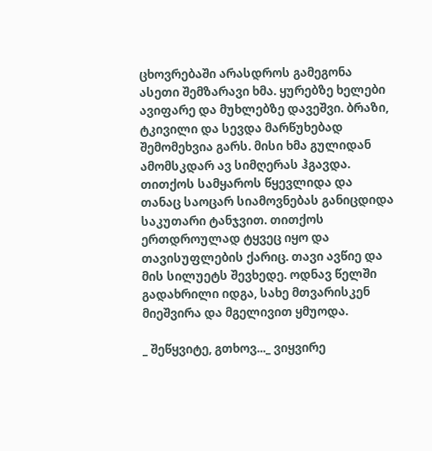ცხოვრებაში არასდროს გამეგონა ასეთი შემზარავი ხმა. ყურებზე ხელები ავიფარე და მუხლებზე დავეშვი. ბრაზი, ტკივილი და სევდა მარწუხებად შემომეხვია გარს. მისი ხმა გულიდან ამომსკდარ ავ სიმღერას ჰგავდა. თითქოს სამყაროს წყევლიდა და თანაც საოცარ სიამოვნებას განიცდიდა საკუთარი ტანჯვით. თითქოს ერთდროულად ტყვეც იყო და თავისუფლების ქარიც. თავი ავწიე და მის სილუეტს შევხედე. ოდნავ წელში გადახრილი იდგა, სახე მთვარისკენ მიეშვირა და მგელივით ყმუოდა.

_ შეწყვიტე, გთხოვ..._ ვიყვირე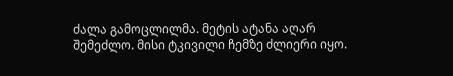ძალა გამოცლილმა. მეტის ატანა აღარ შემეძლო. მისი ტკივილი ჩემზე ძლიერი იყო.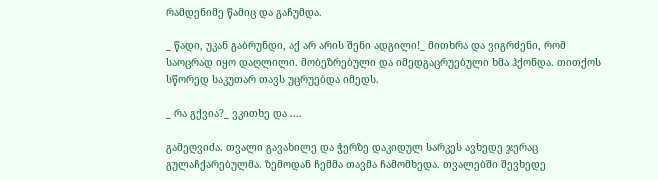რამდენიმე წამიც და გაჩუმდა.

_ წადი, უკან გაბრუნდი, აქ არ არის შენი ადგილი!_ მითხრა და ვიგრძენი, რომ საოცრად იყო დაღლილი. მობეზრებული და იმედგაცრუებული ხმა ჰქონდა. თითქოს სწორედ საკუთარ თავს უცრუებდა იმედს.

_ რა გქვია?_ ვკითხე და ....

გამეღვიძა. თვალი გავახილე და ჭერზე დაკიდულ სარკეს ავხედე ჯერაც გულაჩქარებულმა. ზემოდან ჩემმა თავმა ჩამომხედა. თვალებში შევხედე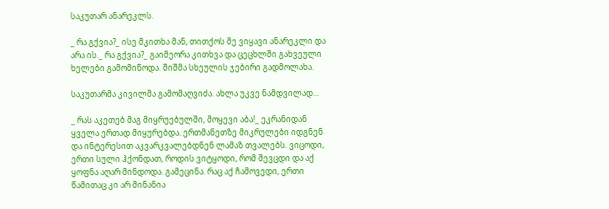საკუთარ ანარეკლს.

_ რა გქვია?_ ისე მკითხა მან, თითქოს მე ვიყავი ანარეკლი და არა ის._ რა გქვია?_ გაიმეორა კითხვა და ცეცხლში გახვეული ხელები გამომიწოდა. შიშმა სხეულის ჯებირი გადმოლახა.

საკუთარმა კივილმა გამომაღვიძა. ახლა უკვე ნამდვილად...

_ რას აკეთებ მაგ მიყრუებულში, მოყევი აბა!_ ეკრანიდან ყველა ერთად მიყურებდა. ერთმანეთზე მიკრულები იდგნენ და ინტერესით აკვარკვალებდნენ ლამაზ თვალებს. ვიცოდი, ერთი სული ჰქონდათ, როდის ვიტყოდი, რომ შევცდი და აქ ყოფნა აღარ მინდოდა. გამეცინა. რაც აქ ჩამოვედი, ერთი წამითაც კი არ მინანია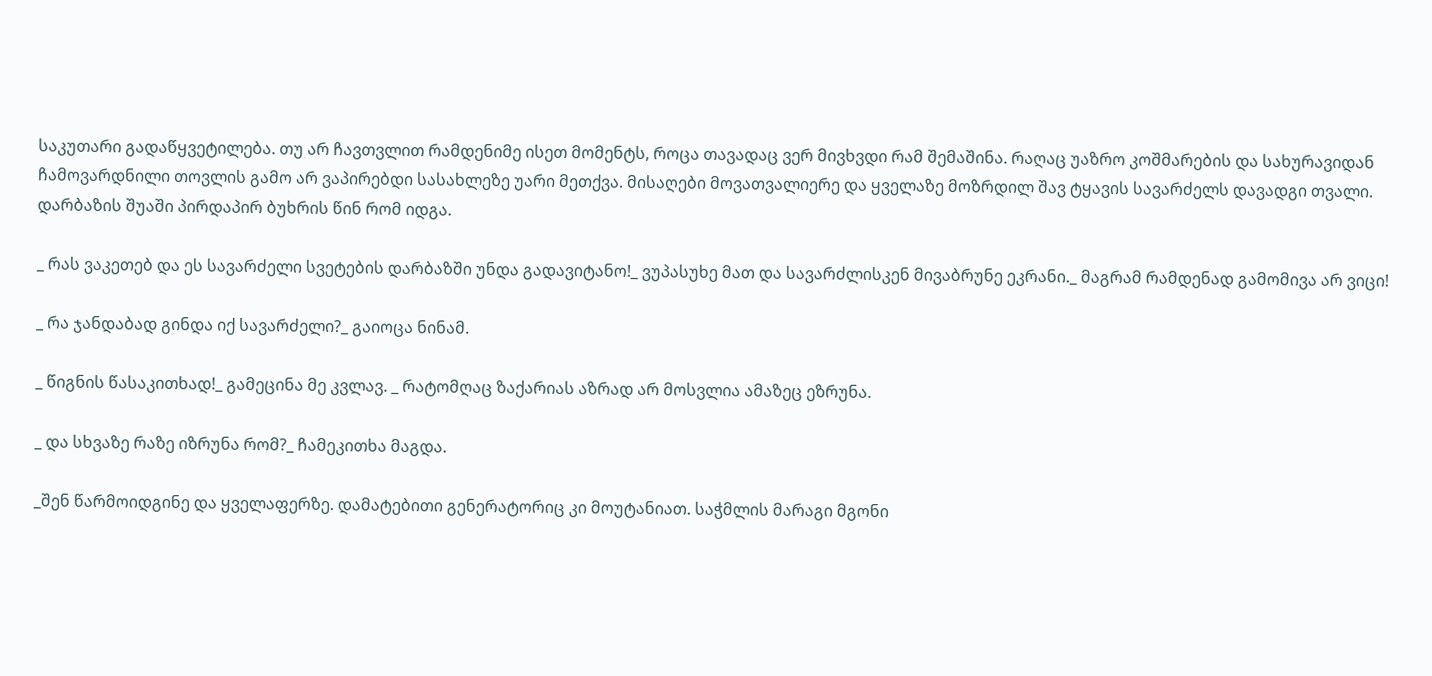საკუთარი გადაწყვეტილება. თუ არ ჩავთვლით რამდენიმე ისეთ მომენტს, როცა თავადაც ვერ მივხვდი რამ შემაშინა. რაღაც უაზრო კოშმარების და სახურავიდან ჩამოვარდნილი თოვლის გამო არ ვაპირებდი სასახლეზე უარი მეთქვა. მისაღები მოვათვალიერე და ყველაზე მოზრდილ შავ ტყავის სავარძელს დავადგი თვალი. დარბაზის შუაში პირდაპირ ბუხრის წინ რომ იდგა.

_ რას ვაკეთებ და ეს სავარძელი სვეტების დარბაზში უნდა გადავიტანო!_ ვუპასუხე მათ და სავარძლისკენ მივაბრუნე ეკრანი._ მაგრამ რამდენად გამომივა არ ვიცი!

_ რა ჯანდაბად გინდა იქ სავარძელი?_ გაიოცა ნინამ.

_ წიგნის წასაკითხად!_ გამეცინა მე კვლავ. _ რატომღაც ზაქარიას აზრად არ მოსვლია ამაზეც ეზრუნა.

_ და სხვაზე რაზე იზრუნა რომ?_ ჩამეკითხა მაგდა.

_შენ წარმოიდგინე და ყველაფერზე. დამატებითი გენერატორიც კი მოუტანიათ. საჭმლის მარაგი მგონი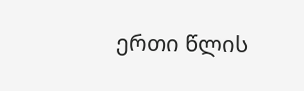ერთი წლის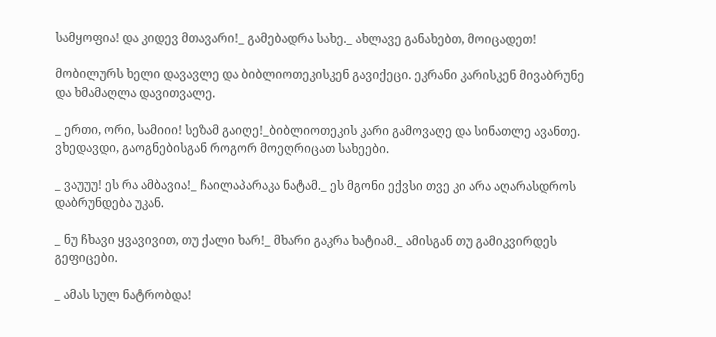სამყოფია! და კიდევ მთავარი!_ გამებადრა სახე._ ახლავე განახებთ, მოიცადეთ!

მობილურს ხელი დავავლე და ბიბლიოთეკისკენ გავიქეცი. ეკრანი კარისკენ მივაბრუნე და ხმამაღლა დავითვალე.

_ ერთი, ორი, სამიიი! სეზამ გაიღე!_ბიბლიოთეკის კარი გამოვაღე და სინათლე ავანთე. ვხედავდი, გაოგნებისგან როგორ მოეღრიცათ სახეები.

_ ვაუუუ! ეს რა ამბავია!_ ჩაილაპარაკა ნატამ._ ეს მგონი ექვსი თვე კი არა აღარასდროს დაბრუნდება უკან.

_ ნუ ჩხავი ყვავივით, თუ ქალი ხარ!_ მხარი გაკრა ხატიამ._ ამისგან თუ გამიკვირდეს გეფიცები.

_ ამას სულ ნატრობდა!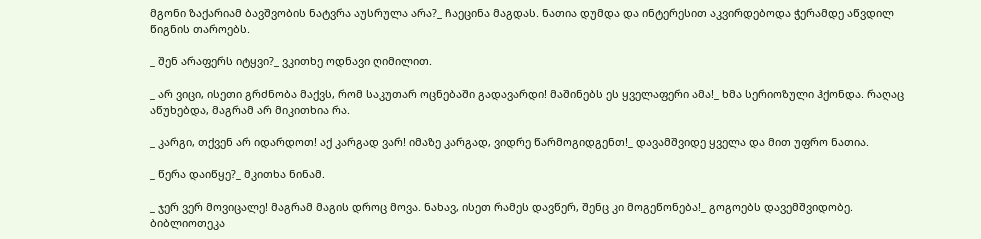მგონი ზაქარიამ ბავშვობის ნატვრა აუსრულა არა?_ ჩაეცინა მაგდას. ნათია დუმდა და ინტერესით აკვირდებოდა ჭერამდე აწვდილ წიგნის თაროებს.

_ შენ არაფერს იტყვი?_ ვკითხე ოდნავი ღიმილით.

_ არ ვიცი, ისეთი გრძნობა მაქვს, რომ საკუთარ ოცნებაში გადავარდი! მაშინებს ეს ყველაფერი ამა!_ ხმა სერიოზული ჰქონდა. რაღაც აწუხებდა, მაგრამ არ მიკითხია რა.

_ კარგი, თქვენ არ იდარდოთ! აქ კარგად ვარ! იმაზე კარგად, ვიდრე წარმოგიდგენთ!_ დავამშვიდე ყველა და მით უფრო ნათია.

_ წერა დაიწყე?_ მკითხა ნინამ.

_ ჯერ ვერ მოვიცალე! მაგრამ მაგის დროც მოვა. ნახავ, ისეთ რამეს დავწერ, შენც კი მოგეწონება!_ გოგოებს დავემშვიდობე. ბიბლიოთეკა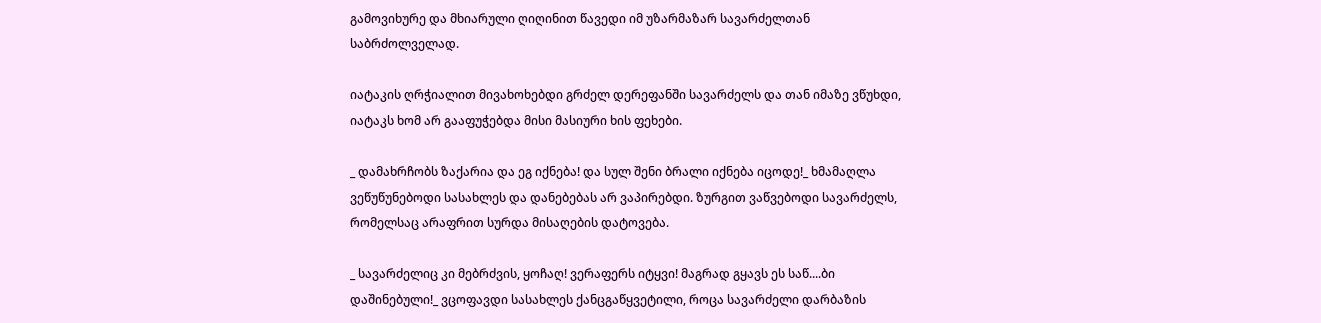გამოვიხურე და მხიარული ღიღინით წავედი იმ უზარმაზარ სავარძელთან საბრძოლველად.

იატაკის ღრჭიალით მივახოხებდი გრძელ დერეფანში სავარძელს და თან იმაზე ვწუხდი, იატაკს ხომ არ გააფუჭებდა მისი მასიური ხის ფეხები.

_ დამახრჩობს ზაქარია და ეგ იქნება! და სულ შენი ბრალი იქნება იცოდე!_ ხმამაღლა ვეწუწუნებოდი სასახლეს და დანებებას არ ვაპირებდი. ზურგით ვაწვებოდი სავარძელს, რომელსაც არაფრით სურდა მისაღების დატოვება.

_ სავარძელიც კი მებრძვის, ყოჩაღ! ვერაფერს იტყვი! მაგრად გყავს ეს საწ....ბი დაშინებული!_ ვცოფავდი სასახლეს ქანცგაწყვეტილი, როცა სავარძელი დარბაზის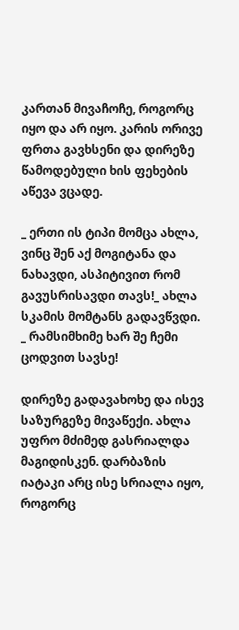კართან მივაჩოჩე, როგორც იყო და არ იყო. კარის ორივე ფრთა გავხსენი და დირეზე წამოდებული ხის ფეხების აწევა ვცადე.

_ ერთი ის ტიპი მომცა ახლა, ვინც შენ აქ მოგიტანა და ნახავდი, ასპიტივით რომ გავუსრისავდი თავს!_ ახლა სკამის მომტანს გადავწვდი. _ რამსიმხიმე ხარ შე ჩემი ცოდვით სავსე!

დირეზე გადავახოხე და ისევ საზურგეზე მივაწექი. ახლა უფრო მძიმედ გასრიალდა მაგიდისკენ. დარბაზის იატაკი არც ისე სრიალა იყო, როგორც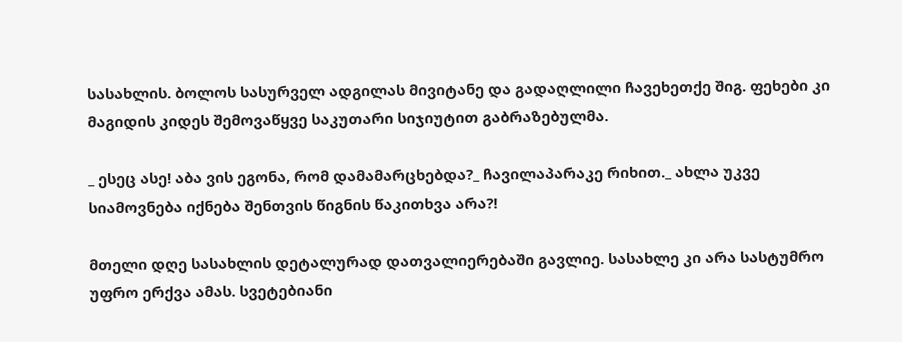სასახლის. ბოლოს სასურველ ადგილას მივიტანე და გადაღლილი ჩავეხეთქე შიგ. ფეხები კი მაგიდის კიდეს შემოვაწყვე საკუთარი სიჯიუტით გაბრაზებულმა.

_ ესეც ასე! აბა ვის ეგონა, რომ დამამარცხებდა?_ ჩავილაპარაკე რიხით._ ახლა უკვე სიამოვნება იქნება შენთვის წიგნის წაკითხვა არა?!

მთელი დღე სასახლის დეტალურად დათვალიერებაში გავლიე. სასახლე კი არა სასტუმრო უფრო ერქვა ამას. სვეტებიანი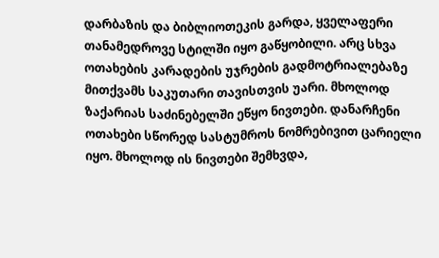დარბაზის და ბიბლიოთეკის გარდა, ყველაფერი თანამედროვე სტილში იყო გაწყობილი. არც სხვა ოთახების კარადების უჯრების გადმოტრიალებაზე მითქვამს საკუთარი თავისთვის უარი. მხოლოდ ზაქარიას საძინებელში ეწყო ნივთები. დანარჩენი ოთახები სწორედ სასტუმროს ნომრებივით ცარიელი იყო. მხოლოდ ის ნივთები შემხვდა,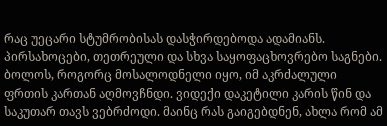რაც უეცარი სტუმრობისას დასჭირდებოდა ადამიანს. პირსახოცები, თეთრეული და სხვა საყოფაცხოვრებო საგნები. ბოლოს, როგორც მოსალოდნელი იყო, იმ აკრძალული ფრთის კართან აღმოვჩნდი. ვიდექი დაკეტილი კარის წინ და საკუთარ თავს ვებრძოდი. მაინც რას გაიგებდნენ, ახლა რომ ამ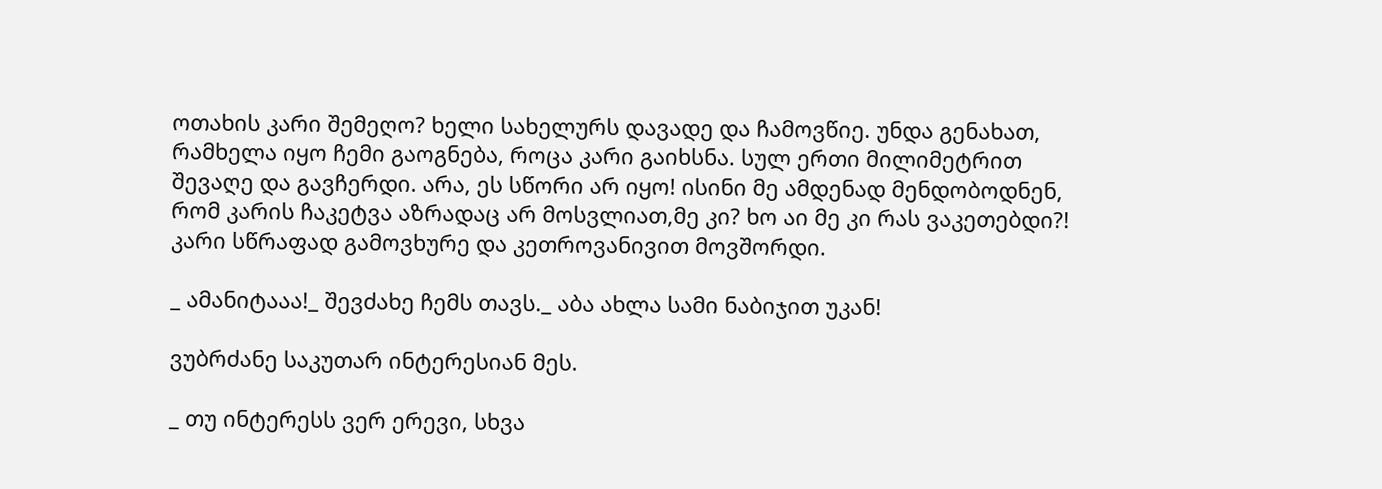ოთახის კარი შემეღო? ხელი სახელურს დავადე და ჩამოვწიე. უნდა გენახათ, რამხელა იყო ჩემი გაოგნება, როცა კარი გაიხსნა. სულ ერთი მილიმეტრით შევაღე და გავჩერდი. არა, ეს სწორი არ იყო! ისინი მე ამდენად მენდობოდნენ, რომ კარის ჩაკეტვა აზრადაც არ მოსვლიათ,მე კი? ხო აი მე კი რას ვაკეთებდი?! კარი სწრაფად გამოვხურე და კეთროვანივით მოვშორდი.

_ ამანიტააა!_ შევძახე ჩემს თავს._ აბა ახლა სამი ნაბიჯით უკან!

ვუბრძანე საკუთარ ინტერესიან მეს.

_ თუ ინტერესს ვერ ერევი, სხვა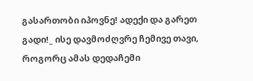გასართობი იპოვნე! ადექი და გარეთ გადი!_ ისე დავმოძღვრე ჩემივე თავი, როგორც ამას დედაჩემი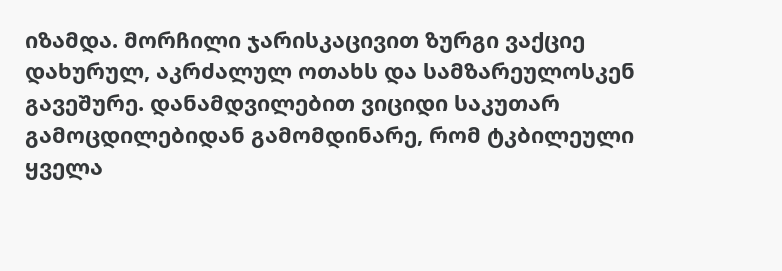იზამდა. მორჩილი ჯარისკაცივით ზურგი ვაქციე დახურულ, აკრძალულ ოთახს და სამზარეულოსკენ გავეშურე. დანამდვილებით ვიციდი საკუთარ გამოცდილებიდან გამომდინარე, რომ ტკბილეული ყველა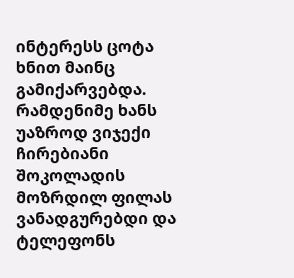ინტერესს ცოტა ხნით მაინც გამიქარვებდა. რამდენიმე ხანს უაზროდ ვიჯექი ჩირებიანი შოკოლადის მოზრდილ ფილას ვანადგურებდი და ტელეფონს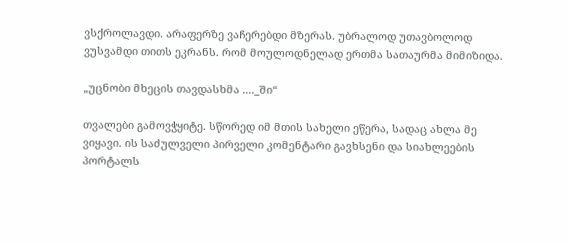ვსქროლავდი. არაფერზე ვაჩერებდი მზერას. უბრალოდ უთავბოლოდ ვუსვამდი თითს ეკრანს. რომ მოულოდნელად ერთმა სათაურმა მიმიზიდა.

„უცნობი მხეცის თავდასხმა ...._ში“

თვალები გამოვჭყიტე. სწორედ იმ მთის სახელი ეწერა, სადაც ახლა მე ვიყავი. ის საძულველი პირველი კომენტარი გავხსენი და სიახლეების პორტალს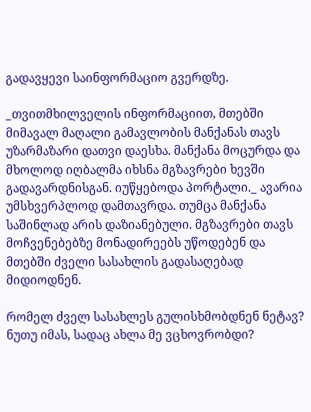გადავყევი საინფორმაციო გვერდზე.

_თვითმხილველის ინფორმაციით, მთებში მიმავალ მაღალი გამავლობის მანქანას თავს უზარმაზარი დათვი დაესხა. მანქანა მოცურდა და მხოლოდ იღბალმა იხსნა მგზავრები ხევში გადავარდნისგან. იუწყებოდა პორტალი._ ავარია უმსხვერპლოდ დამთავრდა. თუმცა მანქანა საშინლად არის დაზიანებული. მგზავრები თავს მოჩვენებებზე მონადირეებს უწოდებენ და მთებში ძველი სასახლის გადასაღებად მიდიოდნენ.

რომელ ძველ სასახლეს გულისხმობდნენ ნეტავ? ნუთუ იმას, სადაც ახლა მე ვცხოვრობდი?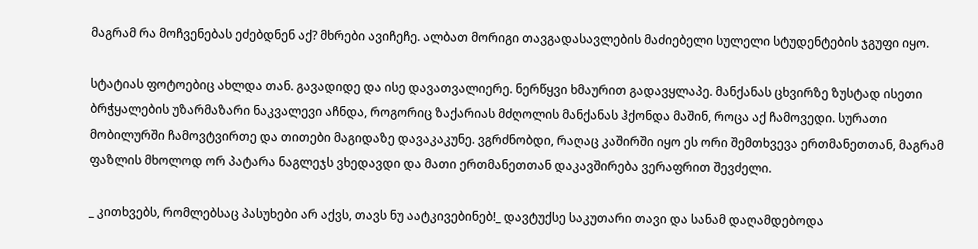მაგრამ რა მოჩვენებას ეძებდნენ აქ? მხრები ავიჩეჩე. ალბათ მორიგი თავგადასავლების მაძიებელი სულელი სტუდენტების ჯგუფი იყო.

სტატიას ფოტოებიც ახლდა თან. გავადიდე და ისე დავათვალიერე. ნერწყვი ხმაურით გადავყლაპე. მანქანას ცხვირზე ზუსტად ისეთი ბრჭყალების უზარმაზარი ნაკვალევი აჩნდა, როგორიც ზაქარიას მძღოლის მანქანას ჰქონდა მაშინ, როცა აქ ჩამოვედი. სურათი მობილურში ჩამოვტვირთე და თითები მაგიდაზე დავაკაკუნე. ვგრძნობდი, რაღაც კაშირში იყო ეს ორი შემთხვევა ერთმანეთთან, მაგრამ ფაზლის მხოლოდ ორ პატარა ნაგლეჯს ვხედავდი და მათი ერთმანეთთან დაკავშირება ვერაფრით შევძელი.

_ კითხვებს, რომლებსაც პასუხები არ აქვს, თავს ნუ აატკივებინებ!_ დავტუქსე საკუთარი თავი და სანამ დაღამდებოდა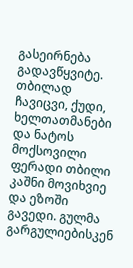გასეირნება გადავწყვიტე. თბილად ჩავიცვი, ქუდი, ხელთათმანები და ნატოს მოქსოვილი ფერადი თბილი კაშნი მოვიხვიე და ეზოში გავედი. გულმა გარგულიებისკენ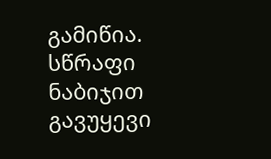გამიწია. სწრაფი ნაბიჯით გავუყევი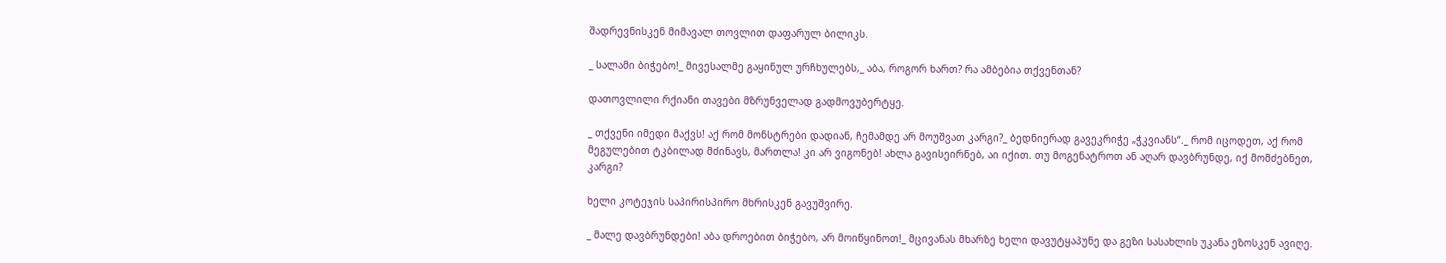შადრევნისკენ მიმავალ თოვლით დაფარულ ბილიკს.

_ სალამი ბიჭებო!_ მივესალმე გაყინულ ურჩხულებს,_ აბა, როგორ ხართ? რა ამბებია თქვენთან?

დათოვლილი რქიანი თავები მზრუნველად გადმოვუბერტყე.

_ თქვენი იმედი მაქვს! აქ რომ მონსტრები დადიან, ჩემამდე არ მოუშვათ კარგი?_ ბედნიერად გავეკრიჭე „ჭკვიანს“._ რომ იცოდეთ, აქ რომ მეგულებით ტკბილად მძინავს, მართლა! კი არ ვიგონებ! ახლა გავისეირნებ, აი იქით. თუ მოგენატროთ ან აღარ დავბრუნდე, იქ მომძებნეთ, კარგი?

ხელი კოტეჯის საპირისპირო მხრისკენ გავუშვირე.

_ მალე დავბრუნდები! აბა დროებით ბიჭებო, არ მოიწყინოთ!_ მცივანას მხარზე ხელი დავუტყაპუნე და გეზი სასახლის უკანა ეზოსკენ ავიღე.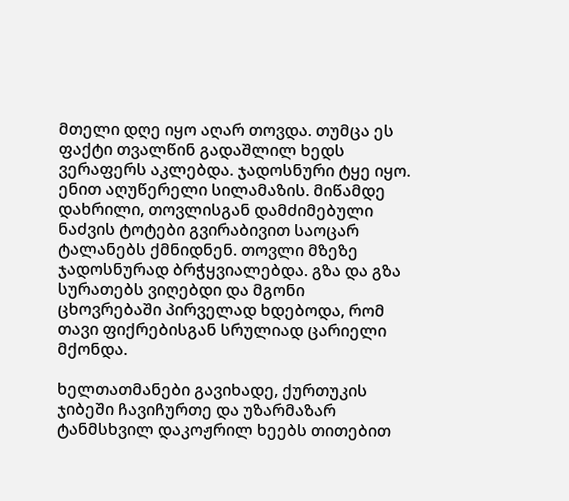მთელი დღე იყო აღარ თოვდა. თუმცა ეს ფაქტი თვალწინ გადაშლილ ხედს ვერაფერს აკლებდა. ჯადოსნური ტყე იყო. ენით აღუწერელი სილამაზის. მიწამდე დახრილი, თოვლისგან დამძიმებული ნაძვის ტოტები გვირაბივით საოცარ ტალანებს ქმნიდნენ. თოვლი მზეზე ჯადოსნურად ბრჭყვიალებდა. გზა და გზა სურათებს ვიღებდი და მგონი ცხოვრებაში პირველად ხდებოდა, რომ თავი ფიქრებისგან სრულიად ცარიელი მქონდა.

ხელთათმანები გავიხადე, ქურთუკის ჯიბეში ჩავიჩურთე და უზარმაზარ ტანმსხვილ დაკოჟრილ ხეებს თითებით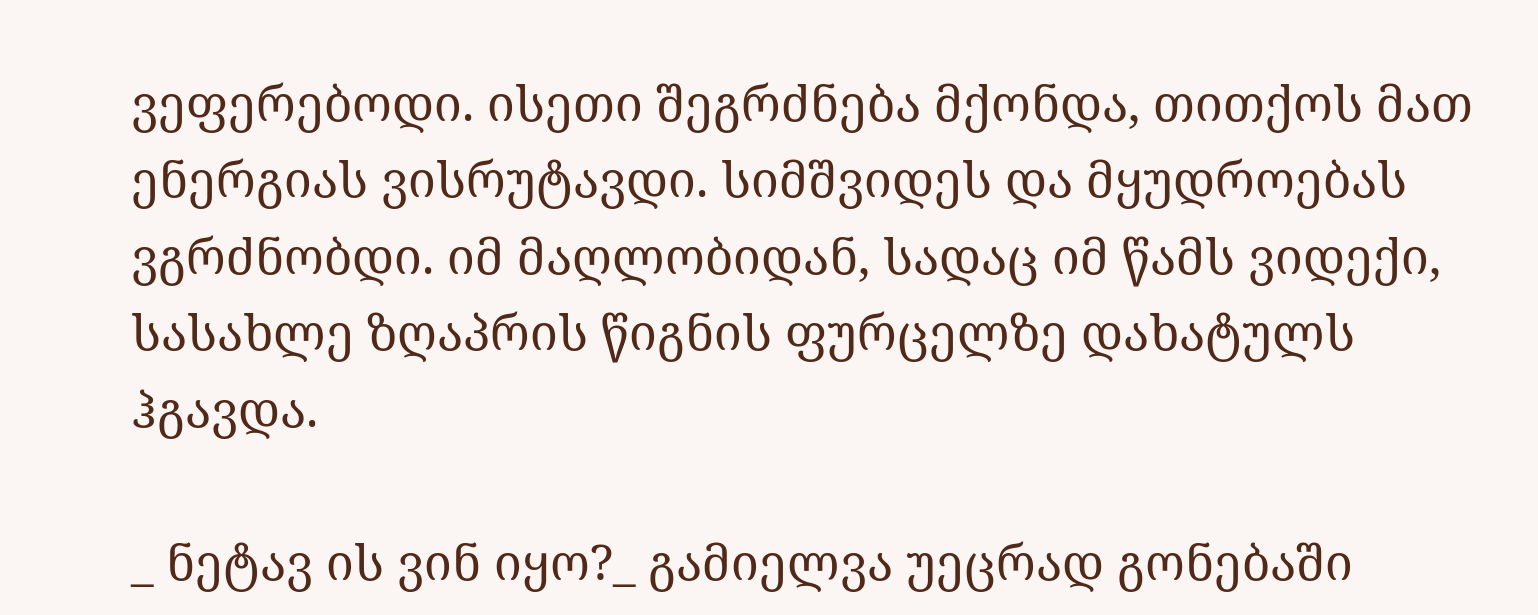ვეფერებოდი. ისეთი შეგრძნება მქონდა, თითქოს მათ ენერგიას ვისრუტავდი. სიმშვიდეს და მყუდროებას ვგრძნობდი. იმ მაღლობიდან, სადაც იმ წამს ვიდექი, სასახლე ზღაპრის წიგნის ფურცელზე დახატულს ჰგავდა.

_ ნეტავ ის ვინ იყო?_ გამიელვა უეცრად გონებაში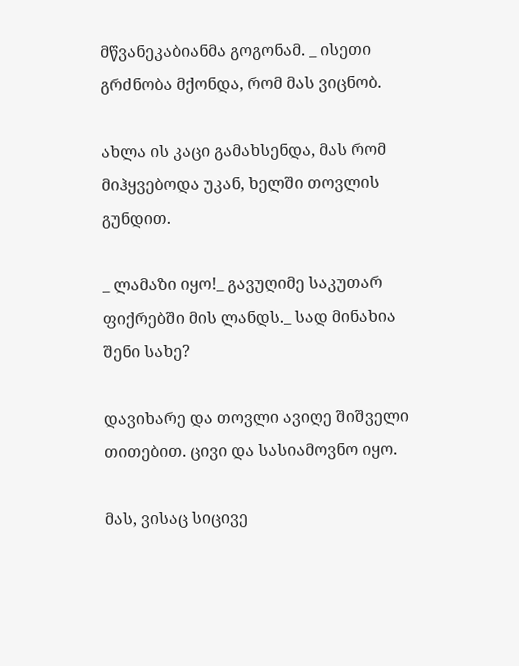მწვანეკაბიანმა გოგონამ. _ ისეთი გრძნობა მქონდა, რომ მას ვიცნობ.

ახლა ის კაცი გამახსენდა, მას რომ მიჰყვებოდა უკან, ხელში თოვლის გუნდით.

_ ლამაზი იყო!_ გავუღიმე საკუთარ ფიქრებში მის ლანდს._ სად მინახია შენი სახე?

დავიხარე და თოვლი ავიღე შიშველი თითებით. ცივი და სასიამოვნო იყო.

მას, ვისაც სიცივე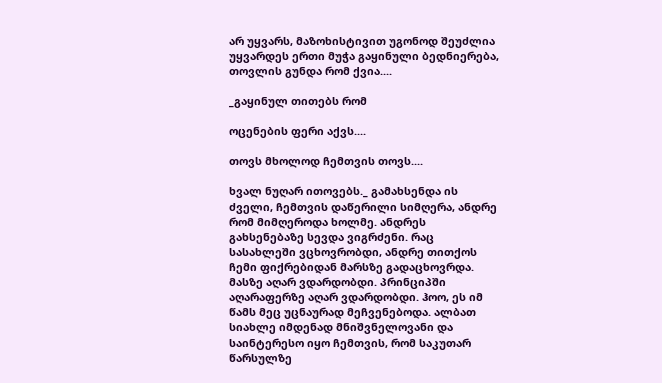არ უყვარს, მაზოხისტივით უგონოდ შეუძლია უყვარდეს ერთი მუჭა გაყინული ბედნიერება, თოვლის გუნდა რომ ქვია....

_გაყინულ თითებს რომ

ოცენების ფერი აქვს....

თოვს მხოლოდ ჩემთვის თოვს....

ხვალ ნუღარ ითოვებს._ გამახსენდა ის ძველი, ჩემთვის დაწერილი სიმღერა, ანდრე რომ მიმღეროდა ხოლმე. ანდრეს გახსენებაზე სევდა ვიგრძენი. რაც სასახლეში ვცხოვრობდი, ანდრე თითქოს ჩემი ფიქრებიდან მარსზე გადაცხოვრდა. მასზე აღარ ვდარდობდი. პრინციპში აღარაფერზე აღარ ვდარდობდი. ჰოო, ეს იმ წამს მეც უცნაურად მეჩვენებოდა. ალბათ სიახლე იმდენად მნიშვნელოვანი და საინტერესო იყო ჩემთვის, რომ საკუთარ წარსულზე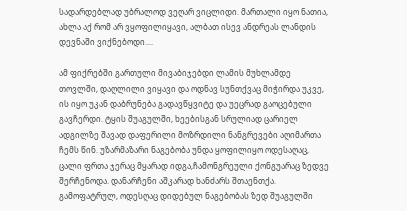სადარდებლად უბრალოდ ვეღარ ვიცლიდი. მართალი იყო ნათია, ახლა აქ რომ არ ვყოფილიყავი, ალბათ ისევ ანდრეას ლანდის დევნაში ვიქნებოდი....

ამ ფიქრებში გართული მივაბიჯებდი ლამის მუხლამდე თოვლში, დაღლილი ვიყავი და ოდნავ სუნთქვაც მიჭირდა უკვე, ის იყო უკან დაბრუნება გადავწყვიტე და უეცრად გაოცებული გავჩერდი. ტყის შუაგულში, ხეებისგან სრულიად ცარიელ ადგილზე შავად დაფერილი მოზრდილი ნანგრევები აღიმართა ჩემს წინ. უზარმაზარი ნაგებობა უნდა ყოფილიყო ოდესაღაც, ცალი ფრთა ჯერაც მყარად იდგა,ჩამონგრეული ქონგუარაც ზედვე შერჩენოდა. დანარჩენი აშკარად ხანძარს შთაენთქა. გამოფატრულ, ოდესღაც დიდებულ ნაგებობას ზედ შუაგულში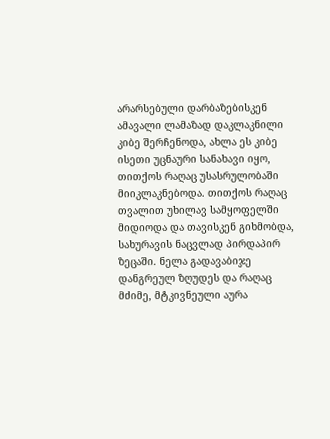არარსებული დარბაზებისკენ ამავალი ლამაზად დაკლაკნილი კიბე შერჩენოდა, ახლა ეს კიბე ისეთი უცნაური სანახავი იყო, თითქოს რაღაც უსასრულობაში მიიკლაკნებოდა. თითქოს რაღაც თვალით უხილავ სამყოფელში მიდიოდა და თავისკენ გიხმობდა, სახურავის ნაცვლად პირდაპირ ზეცაში. ნელა გადავაბიჯე დანგრეულ ზღუდეს და რაღაც მძიმე, მტკივნეული აურა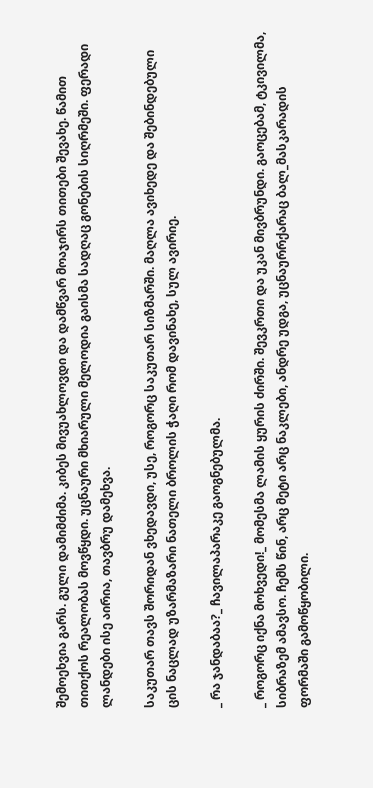შემოეხვია გარს. გული დამიმძიმა. კიბეს მივუახლოვდი და დამწვარ მოაჯირს თითები შევახე. წამით თითქოს რეალობას მოვწყდი. უცნაური მხიარული მელოდია გაისმა სადღაც გონების სიღრმეში. ფერადი ლანდები ისე აირია, თავბრუ დამეხვა.

საკუთარ თავს შორიდან ვხედავდი, უსე, როგორც საკუთარ სიზმარში. მაღლა ავიხედე და შებინდებული ცის ნაცლად უზარმაზარი ნათელი ბროლის ჭაღი რომ დავინახე, სულ ავირიე.

_ რა ჯანდაბაა?_ ჩავილაპარაკე გაოგნებულმა.

_ როგორც იქნა მოხვედი!_ მომესმა ლამის ყურის ძირში. შევკრთი და უკან მივბრუნდი. გაოცებამ, ტკივილმა, სიბრაზემ ამავსო. ჩემს წინ, არც მეტი არც ნაკლები, ანდრე უდგა, უცნაურრქარაც ბალ_მასკარადის ფორმაში გამოწყობილი.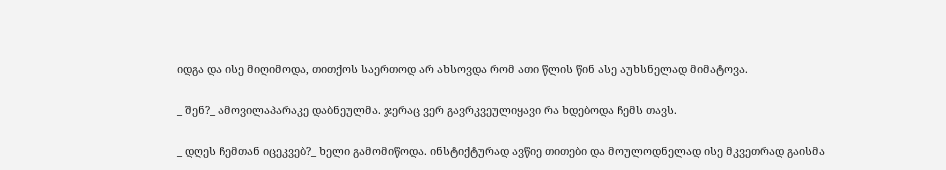იდგა და ისე მიღიმოდა, თითქოს საერთოდ არ ახსოვდა რომ ათი წლის წინ ასე აუხსნელად მიმატოვა.

_ შენ?_ ამოვილაპარაკე დაბნეულმა. ჯერაც ვერ გავრკვეულიყავი რა ხდებოდა ჩემს თავს.

_ დღეს ჩემთან იცეკვებ?_ ხელი გამომიწოდა. ინსტიქტურად ავწიე თითები და მოულოდნელად ისე მკვეთრად გაისმა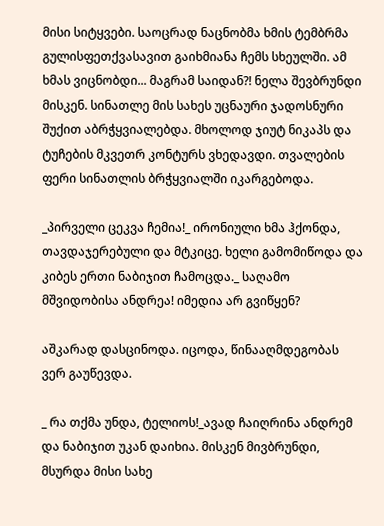მისი სიტყვები. საოცრად ნაცნობმა ხმის ტემბრმა გულისფეთქვასავით გაიხმიანა ჩემს სხეულში. ამ ხმას ვიცნობდი... მაგრამ საიდან?! ნელა შევბრუნდი მისკენ. სინათლე მის სახეს უცნაური ჯადოსნური შუქით აბრჭყვიალებდა. მხოლოდ ჯიუტ ნიკაპს და ტუჩების მკვეთრ კონტურს ვხედავდი. თვალების ფერი სინათლის ბრჭყვიალში იკარგებოდა.

_პირველი ცეკვა ჩემია!_ ირონიული ხმა ჰქონდა, თავდაჯერებული და მტკიცე. ხელი გამომიწოდა და კიბეს ერთი ნაბიჯით ჩამოცდა._ საღამო მშვიდობისა ანდრეა! იმედია არ გვიწყენ?

აშკარად დასცინოდა. იცოდა, წინააღმდეგობას ვერ გაუწევდა.

_ რა თქმა უნდა, ტელიოს!_ავად ჩაიღრინა ანდრემ და ნაბიჯით უკან დაიხია. მისკენ მივბრუნდი, მსურდა მისი სახე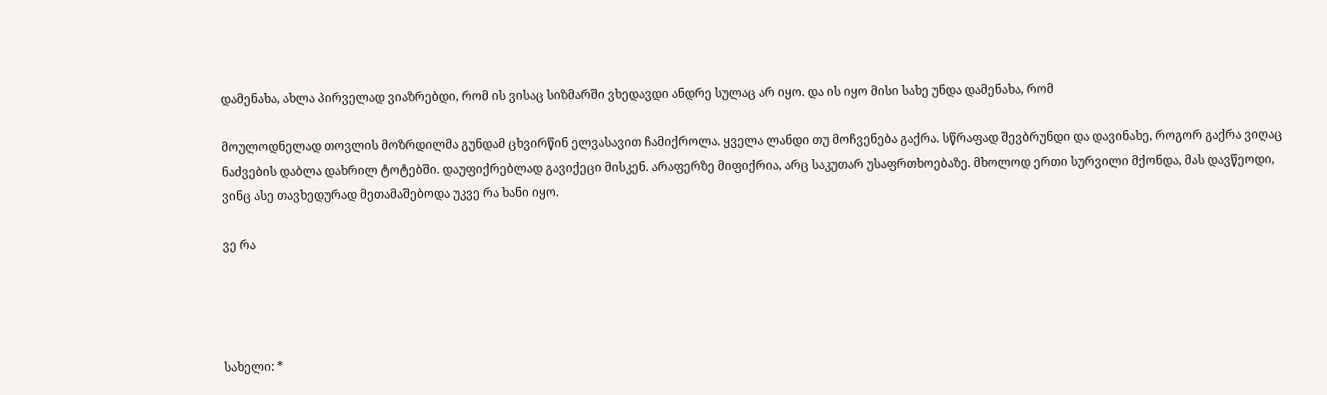დამენახა, ახლა პირველად ვიაზრებდი, რომ ის ვისაც სიზმარში ვხედავდი ანდრე სულაც არ იყო. და ის იყო მისი სახე უნდა დამენახა, რომ

მოულოდნელად თოვლის მოზრდილმა გუნდამ ცხვირწინ ელვასავით ჩამიქროლა. ყველა ლანდი თუ მოჩვენება გაქრა. სწრაფად შევბრუნდი და დავინახე, როგორ გაქრა ვიღაც ნაძვების დაბლა დახრილ ტოტებში. დაუფიქრებლად გავიქეცი მისკენ. არაფერზე მიფიქრია, არც საკუთარ უსაფრთხოებაზე. მხოლოდ ერთი სურვილი მქონდა, მას დავწეოდი, ვინც ასე თავხედურად მეთამაშებოდა უკვე რა ხანი იყო.

ვე რა




სახელი: *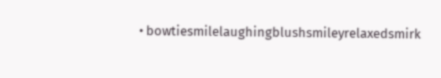• bowtiesmilelaughingblushsmileyrelaxedsmirk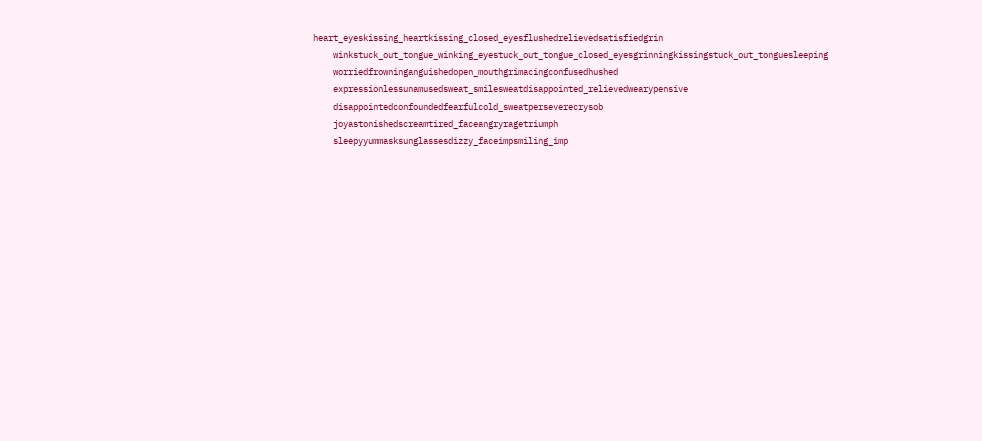heart_eyeskissing_heartkissing_closed_eyesflushedrelievedsatisfiedgrin
    winkstuck_out_tongue_winking_eyestuck_out_tongue_closed_eyesgrinningkissingstuck_out_tonguesleeping
    worriedfrowninganguishedopen_mouthgrimacingconfusedhushed
    expressionlessunamusedsweat_smilesweatdisappointed_relievedwearypensive
    disappointedconfoundedfearfulcold_sweatperseverecrysob
    joyastonishedscreamtired_faceangryragetriumph
    sleepyyummasksunglassesdizzy_faceimpsmiling_imp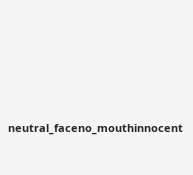neutral_faceno_mouthinnocent